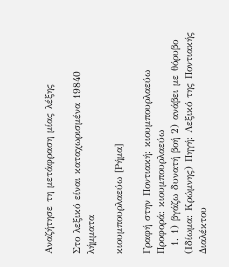Αναζήτησε τη μετάφραση μίας λέξης

Στο λεξικό είναι καταχωρισμένα 19840 λήμματα

κιουμπουρλαεύω [Ρήμα]

Γραφή στην Ποντιακή: κιουμπουρλαεύω Προφορά: κιουμπουρλαεύω
  1. 1) βγάζω δυνατή βοή 2) ανάβει με θόρυβο (Ιδίωμα: Κρώμνης) Πηγή: Λεξικό της Ποντιακής Διαλέκτου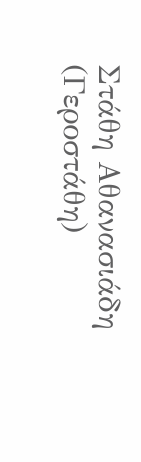Στάθη Αθανασιάδη (Γεροστάθη)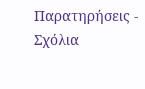Παρατηρήσεις - Σχόλια